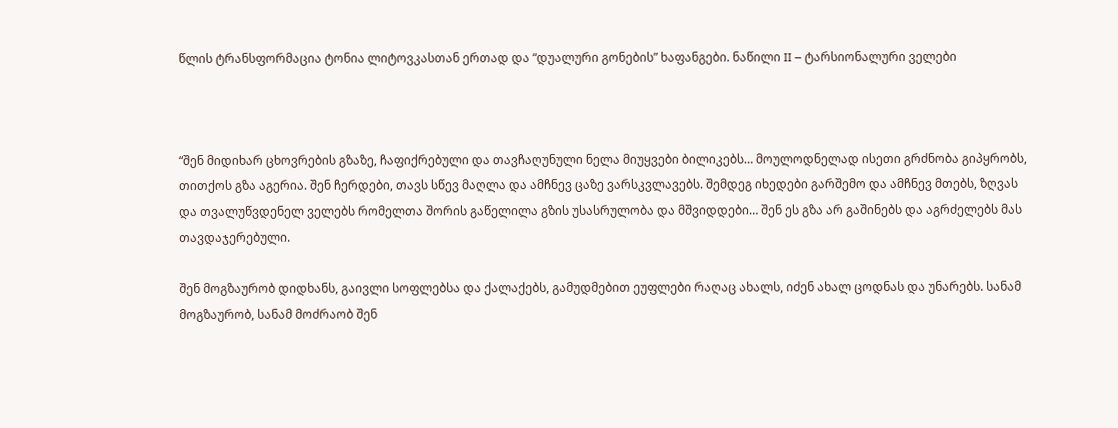წლის ტრანსფორმაცია ტონია ლიტოვკასთან ერთად და “დუალური გონების” ხაფანგები. ნაწილი II – ტარსიონალური ველები



“შენ მიდიხარ ცხოვრების გზაზე, ჩაფიქრებული და თავჩაღუნული ნელა მიუყვები ბილიკებს… მოულოდნელად ისეთი გრძნობა გიპყრობს, თითქოს გზა აგერია. შენ ჩერდები, თავს სწევ მაღლა და ამჩნევ ცაზე ვარსკვლავებს. შემდეგ იხედები გარშემო და ამჩნევ მთებს, ზღვას და თვალუწვდენელ ველებს რომელთა შორის გაწელილა გზის უსასრულობა და მშვიდდები… შენ ეს გზა არ გაშინებს და აგრძელებს მას თავდაჯერებული.

შენ მოგზაურობ დიდხანს, გაივლი სოფლებსა და ქალაქებს, გამუდმებით ეუფლები რაღაც ახალს, იძენ ახალ ცოდნას და უნარებს. სანამ მოგზაურობ, სანამ მოძრაობ შენ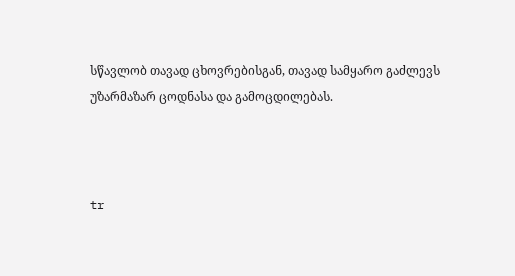სწავლობ თავად ცხოვრებისგან, თავად სამყარო გაძლევს უზარმაზარ ცოდნასა და გამოცდილებას.



tr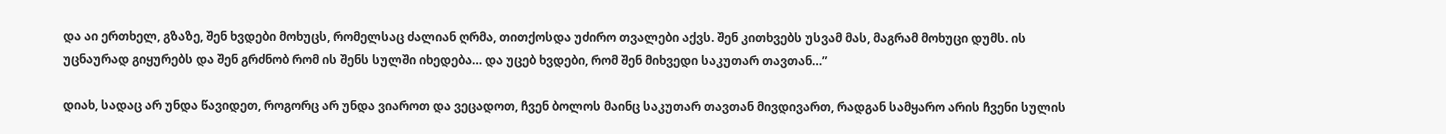და აი ერთხელ, გზაზე, შენ ხვდები მოხუცს, რომელსაც ძალიან ღრმა, თითქოსდა უძირო თვალები აქვს. შენ კითხვებს უსვამ მას, მაგრამ მოხუცი დუმს. ის უცნაურად გიყურებს და შენ გრძნობ რომ ის შენს სულში იხედება… და უცებ ხვდები, რომ შენ მიხვედი საკუთარ თავთან…”

დიახ, სადაც არ უნდა წავიდეთ, როგორც არ უნდა ვიაროთ და ვეცადოთ, ჩვენ ბოლოს მაინც საკუთარ თავთან მივდივართ, რადგან სამყარო არის ჩვენი სულის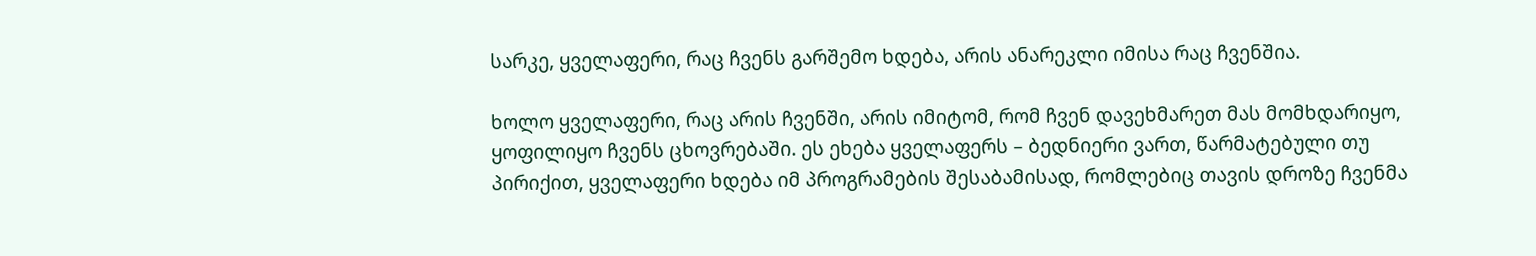სარკე, ყველაფერი, რაც ჩვენს გარშემო ხდება, არის ანარეკლი იმისა რაც ჩვენშია.

ხოლო ყველაფერი, რაც არის ჩვენში, არის იმიტომ, რომ ჩვენ დავეხმარეთ მას მომხდარიყო, ყოფილიყო ჩვენს ცხოვრებაში. ეს ეხება ყველაფერს – ბედნიერი ვართ, წარმატებული თუ პირიქით, ყველაფერი ხდება იმ პროგრამების შესაბამისად, რომლებიც თავის დროზე ჩვენმა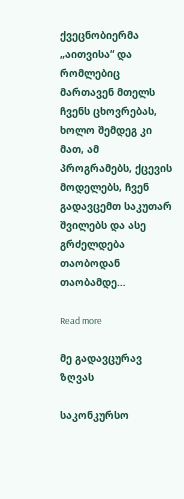ქვეცნობიერმა „აითვისა“ და რომლებიც მართავენ მთელს ჩვენს ცხოვრებას, ხოლო შემდეგ კი მათ, ამ პროგრამებს, ქცევის მოდელებს, ჩვენ გადავცემთ საკუთარ შვილებს და ასე გრძელდება თაობოდან თაობამდე…

Read more

მე გადავცურავ ზღვას

საკონკურსო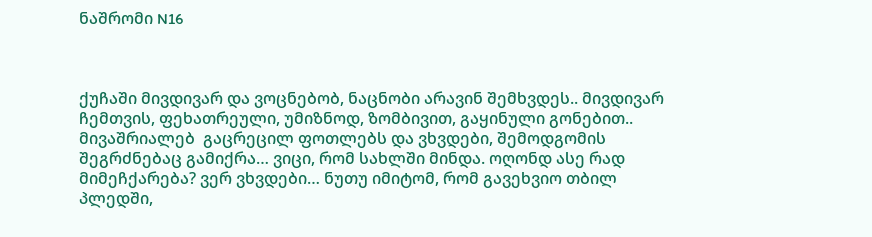ნაშრომი N16



ქუჩაში მივდივარ და ვოცნებობ, ნაცნობი არავინ შემხვდეს.. მივდივარ ჩემთვის, ფეხათრეული, უმიზნოდ, ზომბივით, გაყინული გონებით.. მივაშრიალებ  გაცრეცილ ფოთლებს და ვხვდები, შემოდგომის შეგრძნებაც გამიქრა… ვიცი, რომ სახლში მინდა. ოღონდ ასე რად მიმეჩქარება? ვერ ვხვდები… ნუთუ იმიტომ, რომ გავეხვიო თბილ პლედში,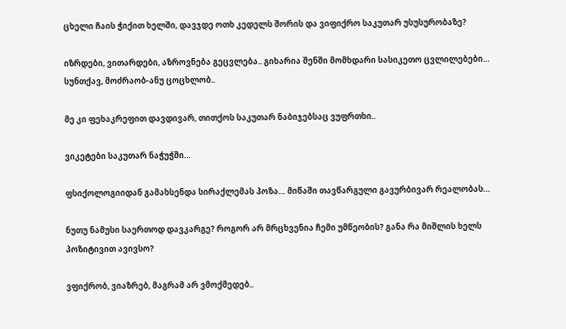ცხელი ჩაის ჭიქით ხელში, დავჯდე ოთხ კედელს შორის და ვიფიქრო საკუთარ უსუსურობაზე?

იზრდები, ვითარდები, აზროვნება გეცვლება.. გიხარია შენში მომხდარი სასიკეთო ცვლილებები… სუნთქავ, მოძრაობ-ანუ ცოცხლობ..

მე კი ფეხაკრეფით დავდივარ, თითქოს საკუთარ ნაბიჯებსაც ვუფრთხი..

ვიკეტები საკუთარ ნაჭუჭში…

ფსიქოლოგიიდან გამახსენდა სირაქლემას პოზა… მიწაში თავწარგული გავურბივარ რეალობას…

ნუთუ ნამუსი საერთოდ დავკარგე? როგორ არ მრცხვენია ჩემი უმწეობის? განა რა მიშლის ხელს პოზიტივით ავივსო?

ვფიქრობ, ვიაზრებ, მაგრამ არ ვმოქმედებ..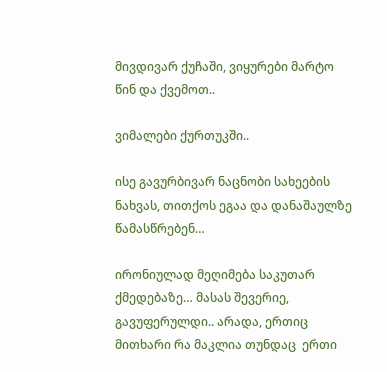მივდივარ ქუჩაში, ვიყურები მარტო წინ და ქვემოთ..

ვიმალები ქურთუკში..

ისე გავურბივარ ნაცნობი სახეების ნახვას, თითქოს ეგაა და დანაშაულზე წამასწრებენ…

ირონიულად მეღიმება საკუთარ ქმედებაზე… მასას შევერიე, გავუფერულდი.. არადა, ერთიც მითხარი რა მაკლია თუნდაც  ერთი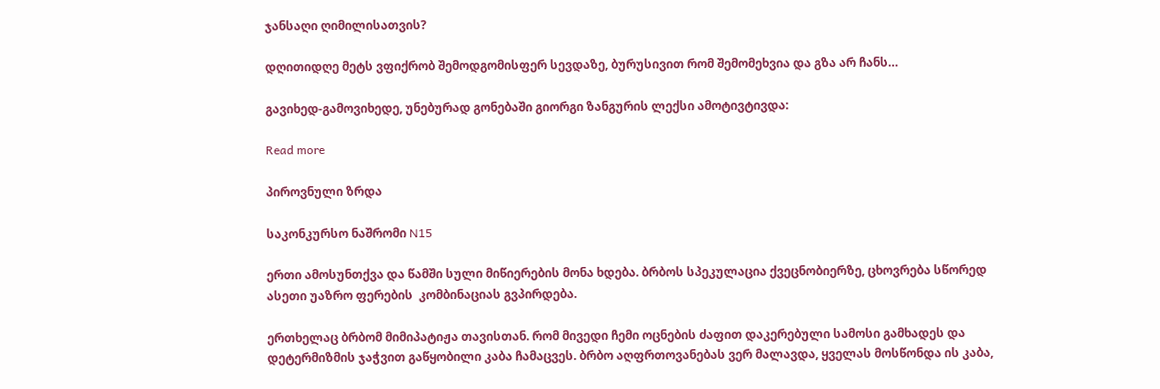ჯანსაღი ღიმილისათვის?

დღითიდღე მეტს ვფიქრობ შემოდგომისფერ სევდაზე, ბურუსივით რომ შემომეხვია და გზა არ ჩანს…

გავიხედ-გამოვიხედე, უნებურად გონებაში გიორგი ზანგურის ლექსი ამოტივტივდა:

Read more

პიროვნული ზრდა

საკონკურსო ნაშრომი N15

ერთი ამოსუნთქვა და წამში სული მიწიერების მონა ხდება. ბრბოს სპეკულაცია ქვეცნობიერზე, ცხოვრება სწორედ ასეთი უაზრო ფერების  კომბინაციას გვპირდება.

ერთხელაც ბრბომ მიმიპატიჟა თავისთან. რომ მივედი ჩემი ოცნების ძაფით დაკერებული სამოსი გამხადეს და დეტერმიზმის ჯაჭვით გაწყობილი კაბა ჩამაცვეს. ბრბო აღფრთოვანებას ვერ მალავდა, ყველას მოსწონდა ის კაბა,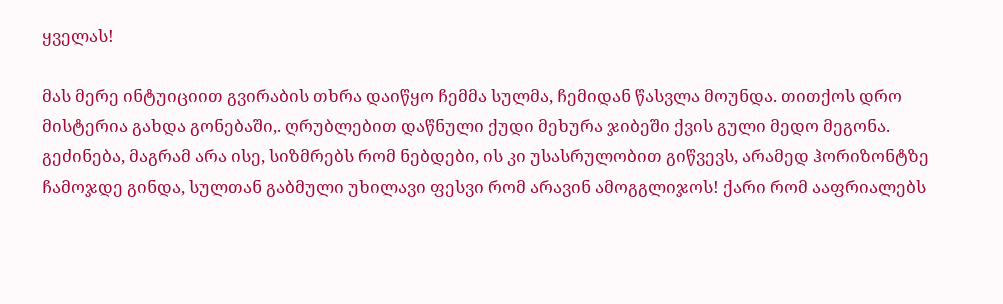ყველას!

მას მერე ინტუიციით გვირაბის თხრა დაიწყო ჩემმა სულმა, ჩემიდან წასვლა მოუნდა. თითქოს დრო მისტერია გახდა გონებაში,. ღრუბლებით დაწნული ქუდი მეხურა ჯიბეში ქვის გული მედო მეგონა. გეძინება, მაგრამ არა ისე, სიზმრებს რომ ნებდები, ის კი უსასრულობით გიწვევს, არამედ ჰორიზონტზე ჩამოჯდე გინდა, სულთან გაბმული უხილავი ფესვი რომ არავინ ამოგგლიჯოს! ქარი რომ ააფრიალებს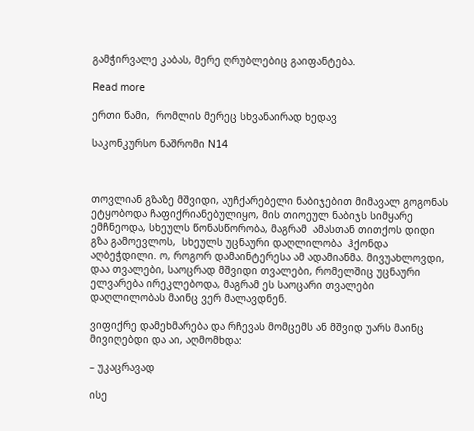გამჭირვალე კაბას, მერე ღრუბლებიც გაიფანტება.

Read more

ერთი წამი,  რომლის მერეც სხვანაირად ხედავ

საკონკურსო ნაშრომი N14



თოვლიან გზაზე მშვიდი, აუჩქარებელი ნაბიჯებით მიმავალ გოგონას ეტყობოდა ჩაფიქრიანებულიყო, მის თიოეულ ნაბიჯს სიმყარე ემჩნეოდა, სხეულს წონასწორობა, მაგრამ  ამასთან თითქოს დიდი გზა გამოევლოს,  სხეულს უცნაური დაღლილობა  ჰქონდა აღბეჭდილი. ო, როგორ დამაინტერესა ამ ადამიანმა. მივუახლოვდი, დაა თვალები, საოცრად მშვიდი თვალები, რომელშიც უცნაური ელვარება ირეკლებოდა, მაგრამ ეს საოცარი თვალები დაღლილობას მაინც ვერ მალავდნენ.

ვიფიქრე დამეხმარება და რჩევას მომცემს ან მშვიდ უარს მაინც მივიღებდი და აი, აღმომხდა:

– უკაცრავად

ისე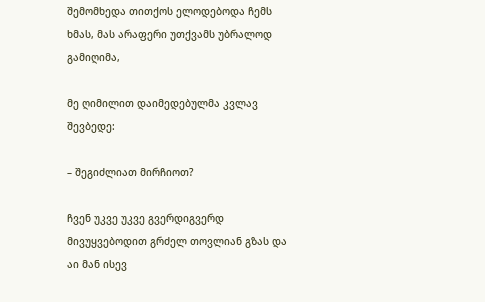შემომხედა თითქოს ელოდებოდა ჩემს ხმას, მას არაფერი უთქვამს უბრალოდ გამიღიმა,

მე ღიმილით დაიმედებულმა კვლავ შევბედე:

– შეგიძლიათ მირჩიოთ?

ჩვენ უკვე უკვე გვერდიგვერდ მივუყვებოდით გრძელ თოვლიან გზას და აი მან ისევ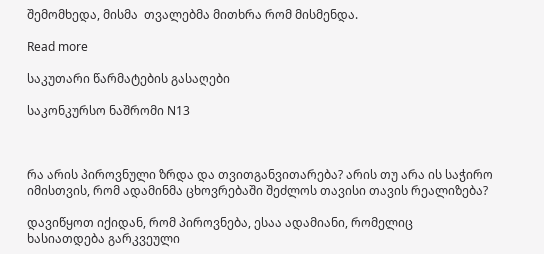შემომხედა, მისმა  თვალებმა მითხრა რომ მისმენდა.

Read more

საკუთარი წარმატების გასაღები

საკონკურსო ნაშრომი N13



რა არის პიროვნული ზრდა და თვითგანვითარება? არის თუ არა ის საჭირო იმისთვის, რომ ადამინმა ცხოვრებაში შეძლოს თავისი თავის რეალიზება?

დავიწყოთ იქიდან, რომ პიროვნება, ესაა ადამიანი, რომელიც ხასიათდება გარკვეული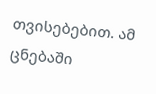თვისებებით. ამ ცნებაში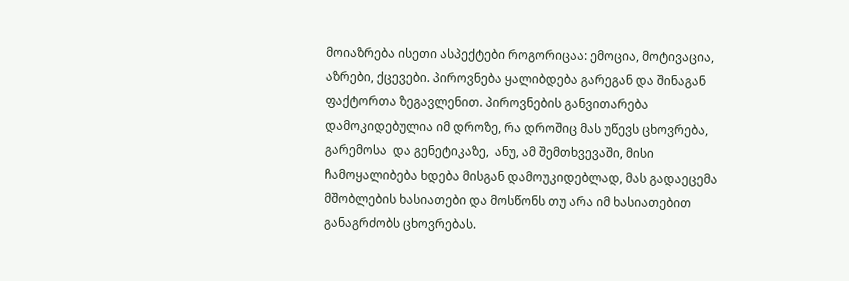მოიაზრება ისეთი ასპექტები როგორიცაა: ემოცია, მოტივაცია, აზრები, ქცევები. პიროვნება ყალიბდება გარეგან და შინაგან ფაქტორთა ზეგავლენით. პიროვნების განვითარება დამოკიდებულია იმ დროზე, რა დროშიც მას უწევს ცხოვრება, გარემოსა  და გენეტიკაზე,  ანუ, ამ შემთხვევაში, მისი ჩამოყალიბება ხდება მისგან დამოუკიდებლად, მას გადაეცემა მშობლების ხასიათები და მოსწონს თუ არა იმ ხასიათებით განაგრძობს ცხოვრებას.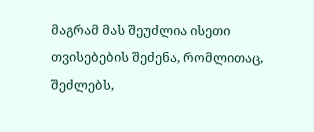მაგრამ მას შეუძლია ისეთი თვისებების შეძენა, რომლითაც, შეძლებს,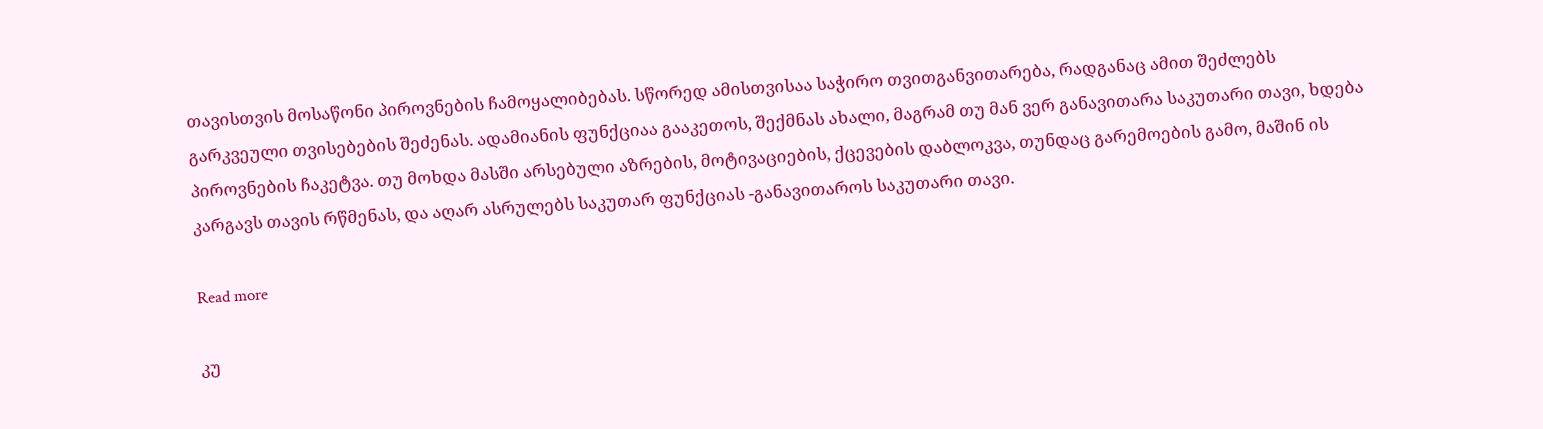თავისთვის მოსაწონი პიროვნების ჩამოყალიბებას. სწორედ ამისთვისაა საჭირო თვითგანვითარება, რადგანაც ამით შეძლებს  გარკვეული თვისებების შეძენას. ადამიანის ფუნქციაა გააკეთოს, შექმნას ახალი, მაგრამ თუ მან ვერ განავითარა საკუთარი თავი, ხდება პიროვნების ჩაკეტვა. თუ მოხდა მასში არსებული აზრების, მოტივაციების, ქცევების დაბლოკვა, თუნდაც გარემოების გამო, მაშინ ის კარგავს თავის რწმენას, და აღარ ასრულებს საკუთარ ფუნქციას -განავითაროს საკუთარი თავი.

Read more

კუ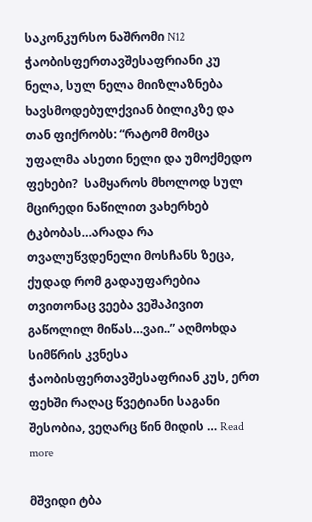საკონკურსო ნაშრომი N12   ჭაობისფერთავშესაფრიანი კუ ნელა, სულ ნელა მიიზლაზნება ხავსმოდებულქვიან ბილიკზე და თან ფიქრობს: “რატომ მომცა უფალმა ასეთი ნელი და უმოქმედო ფეხები?  სამყაროს მხოლოდ სულ მცირედი ნაწილით ვახერხებ ტკბობას…არადა რა თვალუწვდენელი მოსჩანს ზეცა, ქუდად რომ გადაუფარებია თვითონაც ვეება ვეშაპივით გაწოლილ მიწას…ვაი..” აღმოხდა სიმწრის კვნესა ჭაობისფერთავშესაფრიან კუს, ერთ ფეხში რაღაც წვეტიანი საგანი შესობია, ვეღარც წინ მიდის … Read more

მშვიდი ტბა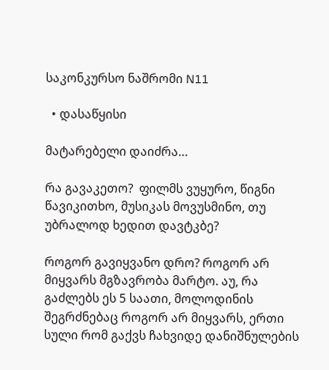საკონკურსო ნაშრომი N11

  • დასაწყისი

მატარებელი დაიძრა…

რა გავაკეთო?  ფილმს ვუყურო, წიგნი წავიკითხო, მუსიკას მოვუსმინო, თუ უბრალოდ ხედით დავტკბე?

როგორ გავიყვანო დრო? როგორ არ მიყვარს მგზავრობა მარტო. აუ, რა გაძლებს ეს 5 საათი, მოლოდინის შეგრძნებაც როგორ არ მიყვარს, ერთი სული რომ გაქვს ჩახვიდე დანიშნულების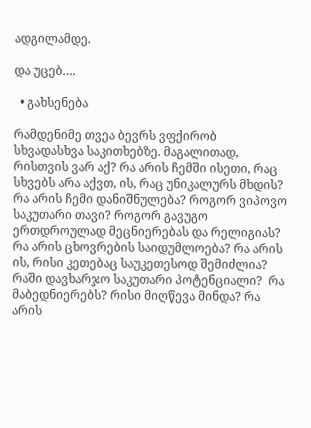ადგილამდე.

და უცებ….

  • გახსენება

რამდენიმე თვეა ბევრს ვფქირობ სხვადასხვა საკითხებზე. მაგალითად, რისთვის ვარ აქ? რა არის ჩემში ისეთი, რაც სხვებს არა აქვთ, ის, რაც უნიკალურს მხდის?  რა არის ჩემი დანიშნულება? როგორ ვიპოვო საკუთარი თავი? როგორ გავუგო ერთდროულად მეცნიერებას და რელიგიას? რა არის ცხოვრების საიდუმლოება? რა არის ის, რისი კეთებაც საუკეთესოდ შემიძლია? რაში დავხარჯო საკუთარი პოტენციალი?  რა  მაბედნიერებს? რისი მიღწევა მინდა? რა არის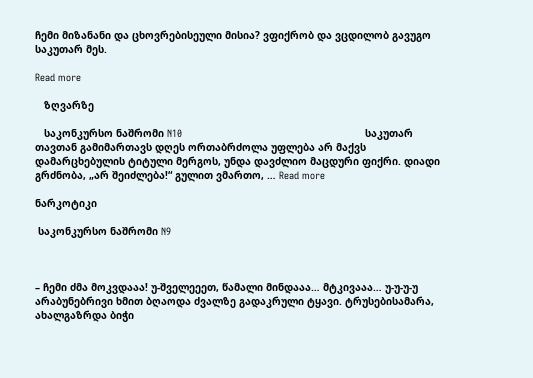ჩემი მიზანანი და ცხოვრებისეული მისია? ვფიქრობ და ვცდილობ გავუგო საკუთარ მეს.

Read more

   ზღვარზე

   საკონკურსო ნაშრომი N10                                                             საკუთარ თავთან გამიმართავს დღეს ორთაბრძოლა უფლება არ მაქვს დამარცხებულის ტიტული მერგოს, უნდა დავძლიო მაცდური ფიქრი. დიადი გრძნობა, „არ შეიძლება!“ გულით ვმართო, … Read more

ნარკოტიკი

 საკონკურსო ნაშრომი N9



– ჩემი ძმა მოკვდააა! უ-შველეეეთ, წამალი მინდააა… მტკივააა… უ-უ-უ-უ  არაბუნებრივი ხმით ბღაოდა ძვალზე გადაკრული ტყავი. ტრუსებისამარა, ახალგაზრდა ბიჭი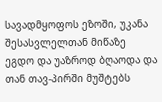სავადმყოფოს ეზოში, უკანა შესასვლელთან მიწაზე ეგდო და უაზროდ ბღაოდა და თან თავ-პირში მუშტებს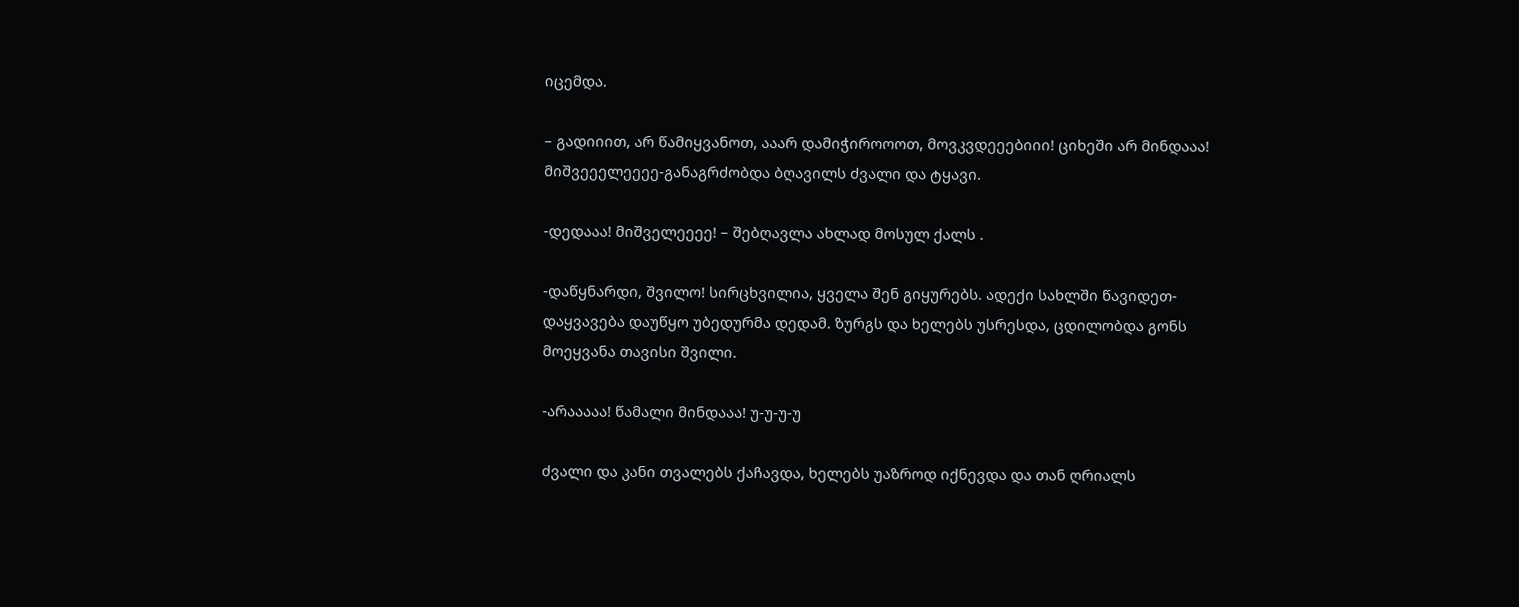იცემდა.

– გადიიით, არ წამიყვანოთ, ააარ დამიჭიროოოთ, მოვკვდეეებიიი! ციხეში არ მინდააა! მიშვეეელეეეე-განაგრძობდა ბღავილს ძვალი და ტყავი.

-დედააა! მიშველეეეე! – შებღავლა ახლად მოსულ ქალს .

-დაწყნარდი, შვილო! სირცხვილია, ყველა შენ გიყურებს. ადექი სახლში წავიდეთ-დაყვავება დაუწყო უბედურმა დედამ. ზურგს და ხელებს უსრესდა, ცდილობდა გონს მოეყვანა თავისი შვილი.

-არააააა! წამალი მინდააა! უ-უ-უ-უ

ძვალი და კანი თვალებს ქაჩავდა, ხელებს უაზროდ იქნევდა და თან ღრიალს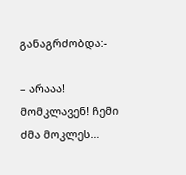განაგრძობდა:-

– არააა! მომკლავენ! ჩემი ძმა მოკლეს…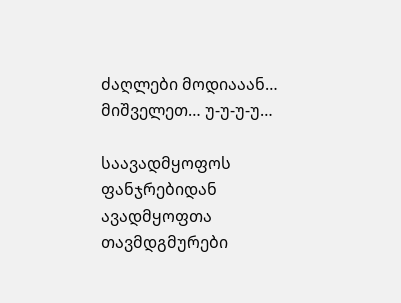ძაღლები მოდიააან… მიშველეთ… უ-უ-უ-უ…

საავადმყოფოს ფანჯრებიდან ავადმყოფთა თავმდგმურები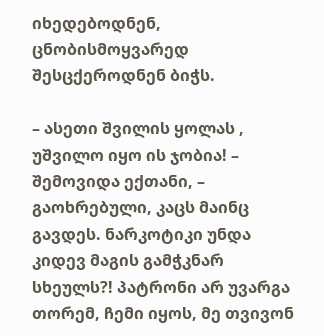იხედებოდნენ, ცნობისმოყვარედ შესცქეროდნენ ბიჭს.

– ასეთი შვილის ყოლას , უშვილო იყო ის ჯობია! – შემოვიდა ექთანი, – გაოხრებული, კაცს მაინც გავდეს. ნარკოტიკი უნდა კიდევ მაგის გამჭკნარ სხეულს?! პატრონი არ უვარგა თორემ, ჩემი იყოს, მე თვივონ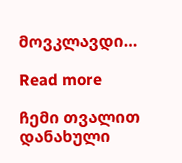მოვკლავდი…

Read more

ჩემი თვალით დანახული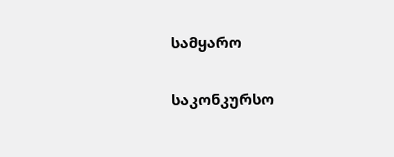სამყარო

საკონკურსო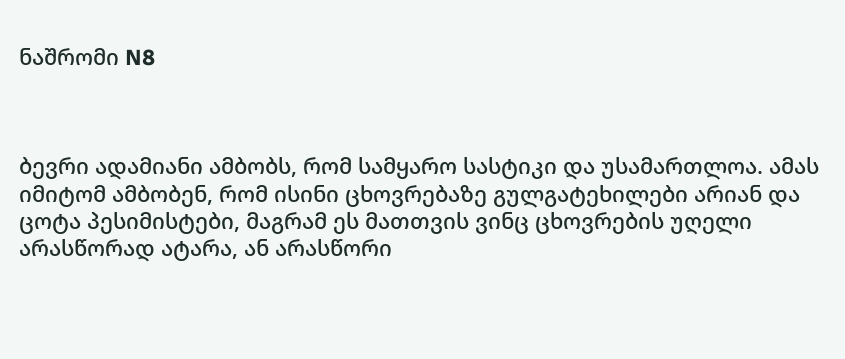ნაშრომი N8



ბევრი ადამიანი ამბობს, რომ სამყარო სასტიკი და უსამართლოა. ამას იმიტომ ამბობენ, რომ ისინი ცხოვრებაზე გულგატეხილები არიან და ცოტა პესიმისტები, მაგრამ ეს მათთვის ვინც ცხოვრების უღელი არასწორად ატარა, ან არასწორი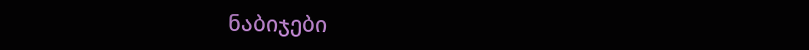ნაბიჯები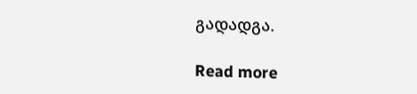გადადგა.

Read more